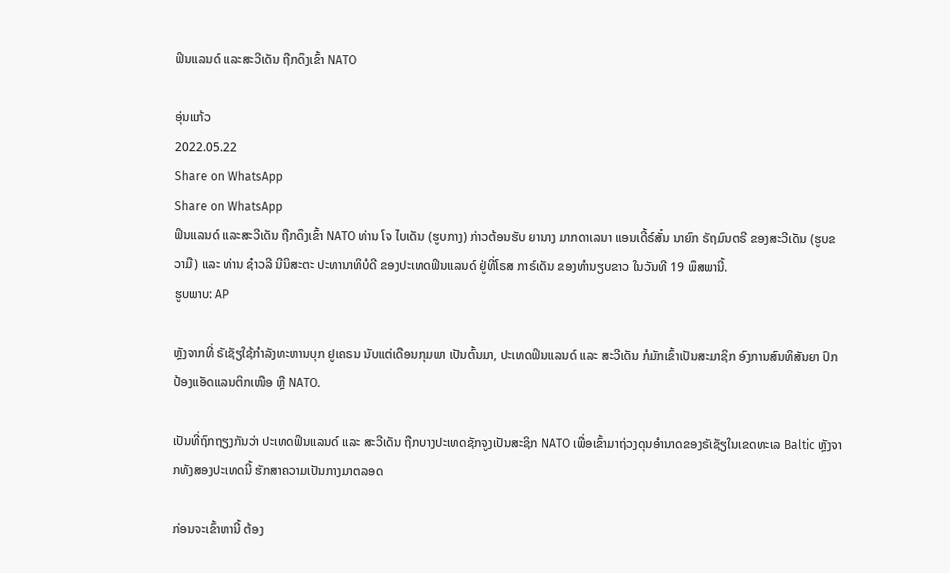ຟິນແລນດ໌ ແລະສະວີເດັນ ຖືກດຶງເຂົ້າ NATO

ອຸ່ນແກ້ວ
2022.05.22
Share on WhatsApp
Share on WhatsApp
ຟິນແລນດ໌ ແລະສະວີເດັນ ຖືກດຶງເຂົ້າ NATO ທ່ານ ໂຈ ໄບເດັນ (ຮູບກາງ) ກ່າວຕ້ອນຮັບ ຍານາງ ມາກດາເລນາ ແອນເດີ້ຣ໌ສັ໋ນ ນາຍົກ ຣັຖມົນຕຣີ ຂອງສະວີເດັນ (ຮູບຂວາມື) ແລະ ທ່ານ ຊ໋າວລີ ນີນິສະຕະ ປະທານາທິບໍດີ ຂອງປະເທດຟິນແລນດ໌ ຢູ່ທີ່ໂຣສ ກາຣ໌ເດັນ ຂອງທຳນຽບຂາວ ໃນວັນທີ 19 ພຶສພານີ້.
ຮູບພາບ: AP

ຫຼັງຈາກທີ່ ຣັເຊັຽໃຊ້ກຳລັງທະຫານບຸກ ຢູເຄຣນ ນັບແຕ່ເດືອນກຸມພາ ເປັນຕົ້ນມາ, ປະເທດຟິນແລນດ໌ ແລະ ສະວີເດັນ ກໍມັກເຂົ້າເປັນສະມາຊິກ ອົງການສົນທິສັນຍາ ປົກປ້ອງແອັດແລນຕິກເໜືອ ຫຼື NATO.

ເປັນທີ່ຖົກຖຽງກັນວ່າ ປະເທດຟິນແລນດ໌ ແລະ ສະວີເດັນ ຖືກບາງປະເທດຊັກຈູງເປັນສະຊິກ NATO ເພື່ອເຂົ້າມາຖ່ວງດຸນອຳນາດຂອງຣັເຊັຽໃນເຂດທະເລ Baltic ຫຼັງຈາກທັງສອງປະເທດນີ້ ຮັກສາຄວາມເປັນກາງມາຕລອດ

ກ່ອນຈະເຂົ້າຫານີ້ ຕ້ອງ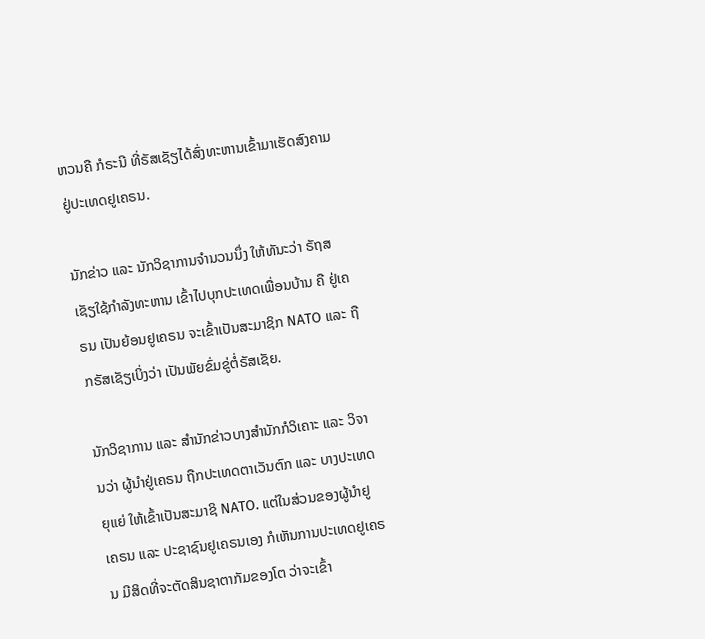ຫວນຄື ກໍຣະນີ ທີ່ຣັສເຊັຽໄດ້ສົ່ງທະຫານເຂົ້າມາເຮັດສົງຄາມ ຢູ່ປະເທດຢູເຄຣນ.

ນັກຂ່າວ ແລະ ນັກວິຊາການຈຳນວນນຶ່ງ ໃຫ້ທັນະວ່າ ຣັຖສເຊັຽໃຊ້ກຳລັງທະຫານ ເຂົ້າໄປບຸກປະເທດເພື່ອນບ້ານ ຄື ຢູ່ເຄຣນ ເປັນຍ້ອນຢູເຄຣນ ຈະເຂົ້າເປັນສະມາຊິກ NATO ແລະ ຖືກຣັສເຊັຽເບິ່ງວ່າ ເປັນພັຍຂົ່ມຂູ່ຕໍ່ຣັສເຊັຍ.

ນັກວິຊາການ ແລະ ສຳນັກຂ່າວບາງສຳນັກກໍວິເຄາະ ແລະ ວິຈານວ່າ ຜູ້ນຳຢູ່ເຄຣນ ຖືກປະເທດຕາເວັນຕົກ ແລະ ບາງປະເທດ ຍຸແຍ່ ໃຫ້ເຂົ້າເປັນສະມາຊິ NATO. ແຕ່ໃນສ່ວນຂອງຜູ້ນຳຢູເຄຣນ ແລະ ປະຊາຊົນຢູເຄຣນເອງ ກໍເຫັນການປະເທດຢູເຄຣນ ມີສິດທີ່ຈະຕັດສິນຊາຕາກັມຂອງໂຕ ວ່າຈະເຂົ້າ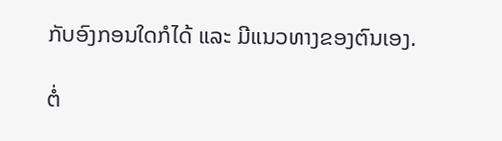ກັບອົງກອນໃດກໍໄດ້ ແລະ ມີແນວທາງຂອງຕົນເອງ.

ຕໍ່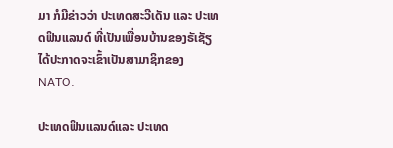ມາ ກໍມີຂ່າວວ່າ ປະເທດສະວີເດັນ ແລະ ປະເທດຟິນແລນດ໌ ທີ່ເປັນເພື່ອນບ້ານຂອງຣັເຊັຽ ໄດ້ປະກາດຈະເຂົ້າເປັນສາມາຊິກຂອງ NATO.

ປະເທດຟິນແລນດ໌ແລະ ປະເທດ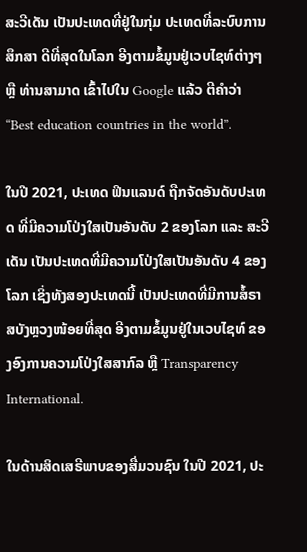ສະວີເດັນ ເປັນປະເທດທີ່ຢູ່ໃນກຸ່ມ ປະເທດທີ່ລະບົບການສຶກສາ ດີທີ່ສຸດໃນໂລກ ອີງຕາມຂໍ້ມູນຢູ່ເວບໄຊທ໌ຕ່າງໆ ຫຼື ທ່ານສາມາດ ເຂົ້າໄປໃນ Google ແລ້ວ ຕີຄຳວ່າ “Best education countries in the world”.

ໃນປີ 2021, ປະເທດ ຟິນແລນດ໌ ຖືກຈັດອັນດັບປະເທດ ທີ່ມີຄວາມໂປ່ງໃສເປັນອັນດັບ 2 ຂອງໂລກ ແລະ ສະວີເດັນ ເປັນປະເທດທີ່ມີຄວາມໂປ່ງໃສເປັນອັນດັບ 4 ຂອງໂລກ ເຊິ່ງທັງສອງປະເທດນີ້ ເປັນປະເທດທີ່ມີການສໍ້ຣາສບັງຫຼວງໜ້ອຍທີ່ສຸດ ອີງຕາມຂໍ້ມູນຢູ່ໃນເວບໄຊທ໌ ຂອງອົງການຄວາມໂປ່ງໃສສາກົລ ຫຼື Transparency International.

ໃນດ້ານສິດເສຣີພາບຂອງສື່ມວນຊົນ ໃນປີ 2021, ປະ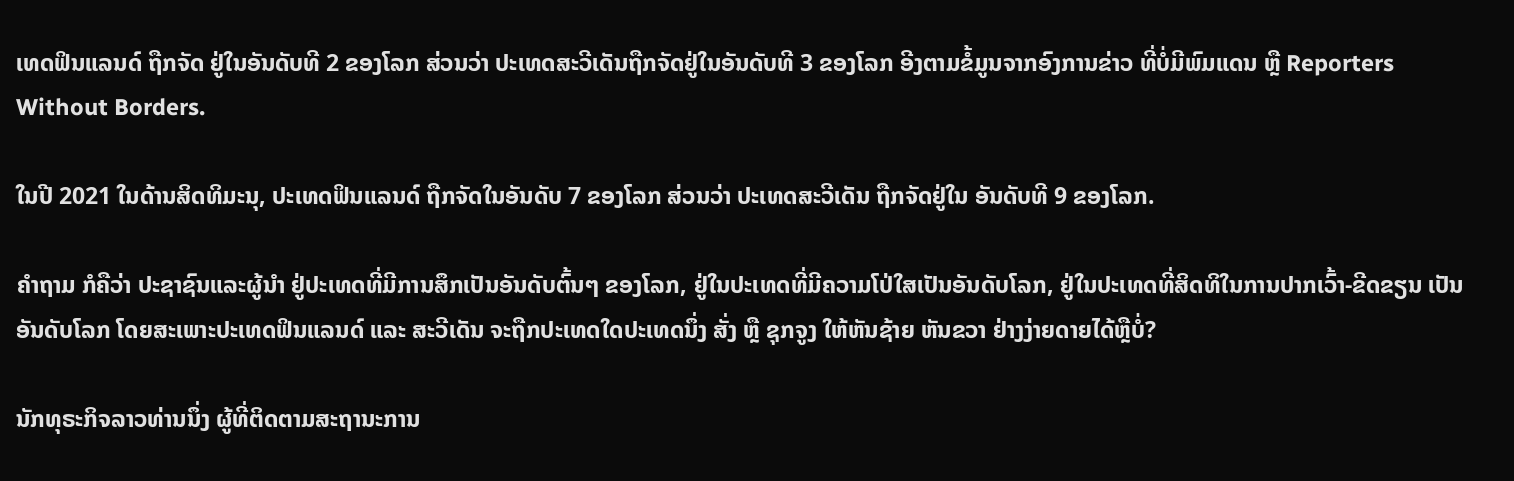ເທດຟິນແລນດ໌ ຖືກຈັດ ຢູ່ໃນອັນດັບທີ 2 ຂອງໂລກ ສ່ວນວ່າ ປະເທດສະວີເດັນຖືກຈັດຢູ່ໃນອັນດັບທີ 3 ຂອງໂລກ ອີງຕາມຂໍ້ມູນຈາກອົງການຂ່າວ ທີ່ບໍ່ມີພົມແດນ ຫຼື Reporters Without Borders.

ໃນປີ 2021 ໃນດ້ານສິດທິມະນຸ, ປະເທດຟິນແລນດ໌ ຖືກຈັດໃນອັນດັບ 7 ຂອງໂລກ ສ່ວນວ່າ ປະເທດສະວີເດັນ ຖືກຈັດຢູ່ໃນ ອັນດັບທີ 9 ຂອງໂລກ.

ຄຳຖາມ ກໍຄືວ່າ ປະຊາຊົນແລະຜູ້ນຳ ຢູ່ປະເທດທີ່ມີການສຶກເປັນອັນດັບຕົ້ນໆ ຂອງໂລກ, ຢູ່ໃນປະເທດທີ່ມີຄວາມໂປ່ໃສເປັນອັນດັບໂລກ, ຢູ່ໃນປະເທດທີ່ສິດທິໃນການປາກເວົ້າ-ຂີດຂຽນ ເປັນອັນດັບໂລກ ໂດຍສະເພາະປະເທດຟິນແລນດ໌ ແລະ ສະວີເດັນ ຈະຖືກປະເທດໃດປະເທດນຶ່ງ ສັ່ງ ຫຼື ຊຸກຈູງ ໃຫ້ຫັນຊ້າຍ ຫັນຂວາ ຢ່າງງ່າຍດາຍໄດ້ຫຼືບໍ່?

ນັກທຸຣະກິຈລາວທ່ານນຶ່ງ ຜູ້ທີ່ຕິດຕາມສະຖານະການ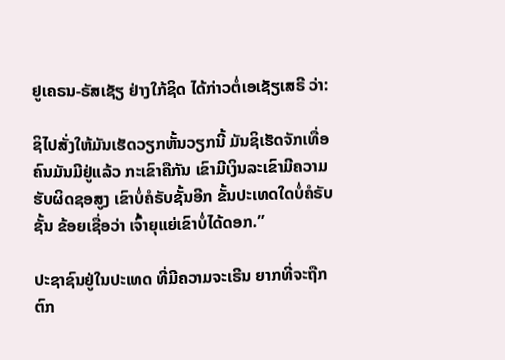ຢູເຄຣນ-ຣັສເຊັຽ ຢ່າງໃກ້ຊິດ ໄດ້ກ່າວຕໍ່ເອເຊັຽເສຣີ ວ່າ:

ຊິໄປສັ່ງໃຫ້ມັນເຮັດວຽກຫັ້ນວຽກນີ້ ມັນຊິເຮັດຈັກເທື່ອ ຄົນມັນມີຢູ່ແລ້ວ ກະເຂົາຄືກັນ ເຂົາມີເງິນລະເຂົາມີຄວາມຮັບຜິດຊອສູງ ເຂົາບໍ່ຄໍຣັບຊັ້ນອີກ ຂັ້ນປະເທດໃດບໍ່ຄໍຣັບຊັ້ນ ຂ້ອຍເຊື່ອວ່າ ເຈົ້າຍຸແຍ່ເຂົາບໍ່ໄດ້ດອກ.”

ປະຊາຊົນຢູ່ໃນປະເທດ ທີ່ມີຄວາມຈະເຣີນ ຍາກທີ່ຈະຖືກຕົກ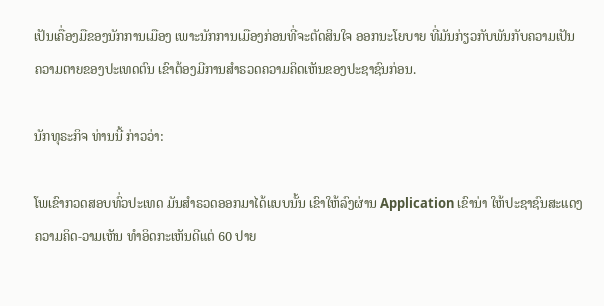ເປັນເຄື່ອງມືຂອງນັກການເມືອງ ເພາະນັກການເມືອງກ່ອນທີ່ຈະຕັດສິນໃຈ ອອກນະໂຍບາຍ ທີ່ມັນກ່ຽວກັບພັນກັບຄວາມເປັນ ຄວາມຕາຍຂອງປະເທດຕົນ ເຂົາຕ້ອງມີການສຳຣວດຄວາມຄິດເຫັນຂອງປະຊາຊົນກ່ອນ.

ນັກທຸຣະກິຈ ທ່ານນີ້ ກ່າວວ່າ:

ໂພເຂົາກວດສອບທົ່ວປະເທດ ມັນສຳຣວດອອກມາໄດ້ແບບນັ້ນ ເຂົາໃຫ້ລົງຜ່ານ Application ເຂົານ່າ ໃຫ້ປະຊາຊົນສະແດງຄວາມຄິດ-ວາມເຫັນ ທຳອິດກະເຫັນດີແຕ່ 60 ປາຍ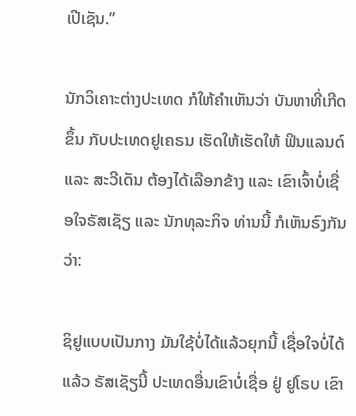ເປີເຊັນ.”

ນັກວິເຄາະຕ່າງປະເທດ ກໍໃຫ້ຄຳເຫັນວ່າ ບັນຫາທີ່ເກີດຂຶ້ນ ກັບປະເທດຢູເຄຣນ ເຮັດໃຫ້ເຮັດໃຫ້ ຟິນແລນດ໌ ແລະ ສະວີເດັນ ຕ້ອງໄດ້ເລືອກຂ້າງ ແລະ ເຂົາເຈົ້າບໍ່ເຊື່ອໃຈຣັສເຊັຽ ແລະ ນັກທຸລະກິຈ ທ່ານນີ້ ກໍເຫັນຣົງກັນວ່າ:

ຊິຢູແບບເປັນກາງ ມັນໃຊ້ບໍ່ໄດ້ແລ້ວຍຸກນີ້ ເຊື່ອໃຈບໍ່ໄດ້ແລ້ວ ຣັສເຊັຽນີ້ ປະເທດອື່ນເຂົາບໍ່ເຊື່ອ ຢູ່ ຢູໂຣບ ເຂົາ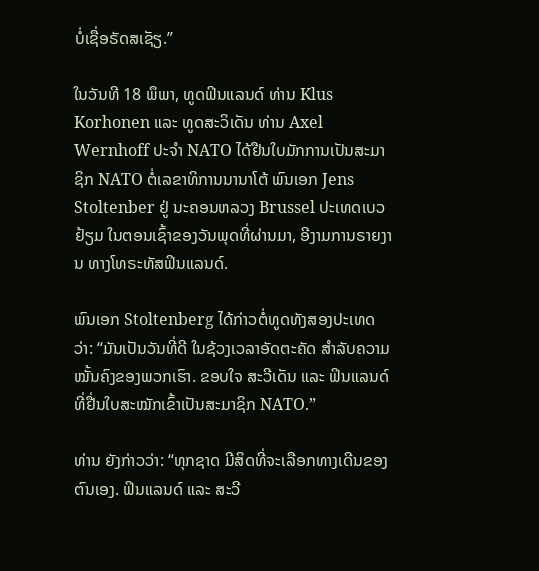ບໍ່ເຊື່ອຣັດສເຊັຽ.”

ໃນວັນທີ 18 ພຶພາ, ທູດຟິນແລນດ໌ ທ່ານ Klus Korhonen ແລະ ທູດສະວິເດັນ ທ່ານ Axel Wernhoff ປະຈຳ NATO ໄດ້ຢືນໃບມັກການເປັນສະມາຊິກ NATO ຕໍ່ເລຂາທິການນານາໂຕ້ ພົນເອກ Jens Stoltenber ຢູ່ ນະຄອນຫລວງ Brussel ປະເທດເບວຢ້ຽມ ໃນຕອນເຊົ້າຂອງວັນພຸດທີ່ຜ່ານມາ, ອີງາມການຣາຍງານ ທາງໂທຣະທັສຟິນແລນດ໌.

ພົນເອກ Stoltenberg ໄດ້ກ່າວຕໍ່ທູດທັງສອງປະເທດວ່າ: “ມັນເປັນວັນທີ່ດີ ໃນຊ້ວງເວລາອັດຕະຄັດ ສຳລັບຄວາມໝັ້ນຄົງຂອງພວກເຮົາ. ຂອບໃຈ ສະວີເດັນ ແລະ ຟິນແລນດ໌ ທີ່ຢື່ນໃບສະໝັກເຂົ້າເປັນສະມາຊິກ NATO.”

ທ່ານ ຍັງກ່າວວ່າ: “ທຸກຊາດ ມີສິດທີ່ຈະເລືອກທາງເດີນຂອງຕົນເອງ. ຟິນແລນດ໌ ແລະ ສະວີ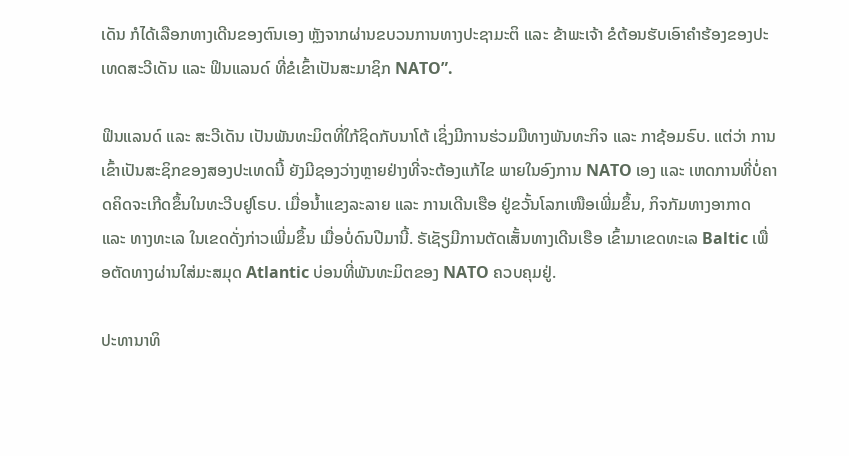ເດັນ ກໍໄດ້ເລືອກທາງເດີນຂອງຕົນເອງ ຫຼັງຈາກຜ່ານຂບວນການທາງປະຊາມະຕິ ແລະ ຂ້າພະເຈ້າ ຂໍຕ້ອນຮັບເອົາຄຳຮ້ອງຂອງປະເທດສະວີເດັນ ແລະ ຟິນແລນດ໌ ທີ່ຂໍເຂົ້າເປັນສະມາຊິກ NATO”.

ຟິນແລນດ໌ ແລະ ສະວີເດັນ ເປັນພັນທະມິຕທີ່ໃກ້ຊິດກັບນາໂຕ້ ເຊິ່ງມີການຮ່ວມມືທາງພັນທະກິຈ ແລະ ກາຊ້ອມຣົບ. ແຕ່ວ່າ ການເຂົ້າເປັນສະຊິກຂອງສອງປະເທດນີ້ ຍັງມີຊອງວ່າງຫຼາຍຢ່າງທີ່ຈະຕ້ອງແກ້ໄຂ ພາຍໃນອົງການ NATO ເອງ ແລະ ເຫດການທີ່ບໍ່ຄາດຄິດຈະເກີດຂຶ້ນໃນທະວີບຢູໂຣບ. ເມື່ອນ້ຳແຂງລະລາຍ ແລະ ການເດີນເຮືອ ຢູ່ຂວັ້ນໂລກເໜືອເພີ່ມຂຶ້ນ, ກິຈກັມທາງອາກາດ ແລະ ທາງທະເລ ໃນເຂດດັ່ງກ່າວເພີ່ມຂຶ້ນ ເມື່ອບໍ່ດົນປີມານີ້. ຣັເຊັຽມີການຕັດເສັ້ນທາງເດີນເຮືອ ເຂົ້າມາເຂດທະເລ Baltic ເພື່ອຕັດທາງຜ່ານໃສ່ມະສມຸດ Atlantic ບ່ອນທີ່ພັນທະມິຕຂອງ NATO ຄວບຄຸມຢູ່.

ປະທານາທິ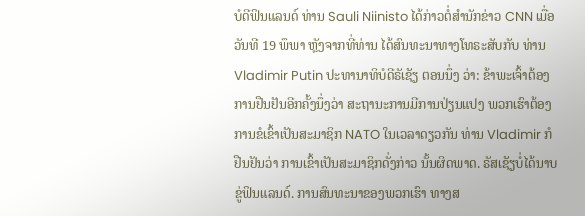ບໍດີຟິນແລນດ໌ ທ່ານ Sauli Niinisto ໄດ້ກ່າວຕໍ່ສຳນັກຂ່າວ CNN ເມື່ອວັນທີ 19 ພຶພາ ຫຼັງຈາກທີ່ທ່ານ ໄດ້ສົນທະນາທາງໂທຣະສັບກັບ ທ່ານ Vladimir Putin ປະທານາທິບໍດີຣັເຊັຽ ຕອນນຶ່ງ ວ່າ: ຂ້າພະເຈົ້າຕ້ອງການຢືນຢັນອີກຄັ້ງນຶ່ງວ່າ ສະຖານະການມີການປ່ຽນແປງ ພວກເຮົາຕ້ອງການຂໍເຂົ້າເປັນສະມາຊິກ NATO ໃນເວລາດຽວກັນ ທ່ານ Vladimir ກໍຢືນຢັນວ່າ ການເຂົ້າເປັນສະມາຊິກດັ່ງກ່າວ ນັ້ນຜິດພາດ. ຣັສເຊັຽບໍ່ໄດ້ນາບຂູ່ຟິນແລນດ໌. ການສົນທະນາຂອງພວກເຮົາ ທາງສ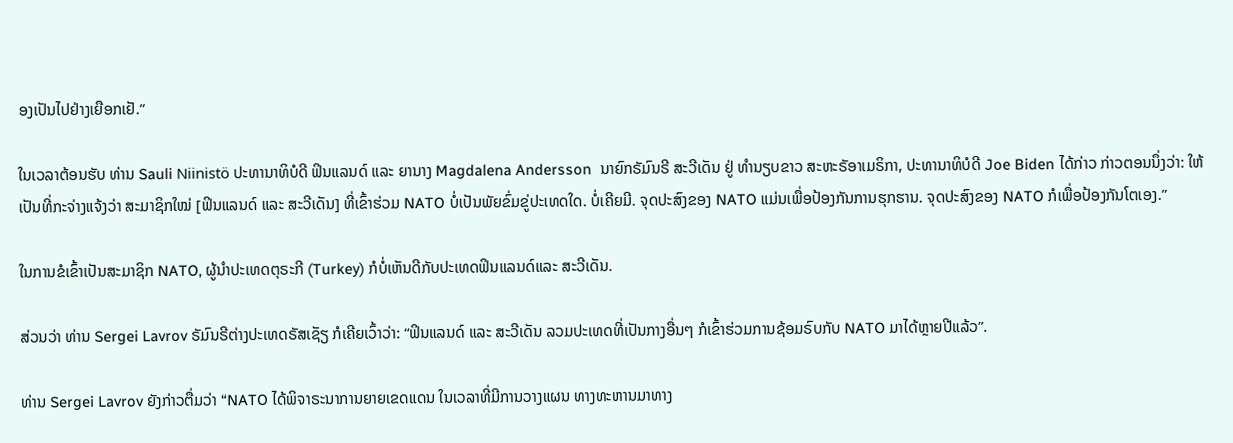ອງເປັນໄປຢ່າງເຍືອກເຢັ.”

ໃນເວລາຕ້ອນຮັບ ທ່ານ Sauli Niinistö ປະທານາທິບໍດີ ຟິນແລນດ໌ ແລະ ຍານາງ Magdalena Andersson  ນາຍົກຣັມົນຣີ ສະວີເດັນ ຢູ່ ທຳນຽບຂາວ ສະຫະຣັອາເມຣິກາ, ປະທານາທິບໍດີ Joe Biden ໄດ້ກ່າວ ກ່າວຕອນນຶ່ງວ່າ: ໃຫ້ເປັນທີ່ກະຈ່າງແຈ້ງວ່າ ສະມາຊິກໃໝ່ [ຟິນແລນດ໌ ແລະ ສະວີເດັນ] ທີ່ເຂົ້າຮ່ວມ NATO ບໍ່ເປັນພັຍຂົ່ມຂູ່ປະເທດໃດ. ບໍ່ເຄີຍມີ. ຈຸດປະສົງຂອງ NATO ແມ່ນເພື່ອປ້ອງກັນການຮຸກຮານ. ຈຸດປະສົງຂອງ NATO ກໍເພື່ອປ້ອງກັນໂຕເອງ.”

ໃນການຂໍເຂົ້າເປັນສະມາຊິກ NATO, ຜູ້ນຳປະເທດຕຸຣະກີ (Turkey) ກໍບໍ່ເຫັນດີກັບປະເທດຟິນແລນດ໌ແລະ ສະວີເດັນ.

ສ່ວນວ່າ ທ່ານ Sergei Lavrov ຣັມົນຣີຕ່າງປະເທດຣັສເຊັຽ ກໍເຄີຍເວົ້າວ່າ: “ຟິນແລນດ໌ ແລະ ສະວີເດັນ ລວມປະເທດທີ່ເປັນກາງອື່ນໆ ກໍເຂົ້າຮ່ວມການຊ້ອມຣົບກັບ NATO ມາໄດ້ຫຼາຍປີແລ້ວ”.

ທ່ານ Sergei Lavrov ຍັງກ່າວຕື່ມວ່າ “NATO ໄດ້ພິຈາຣະນາການຍາຍເຂດແດນ ໃນເວລາທີ່ມີການວາງແຜນ ທາງທະຫານມາທາງ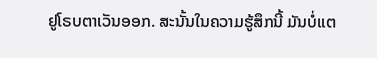ຢູໂຣບຕາເວັນອອກ. ສະນັ້ນໃນຄວາມຮູ້ສຶກນີ້ ມັນບໍ່ແຕ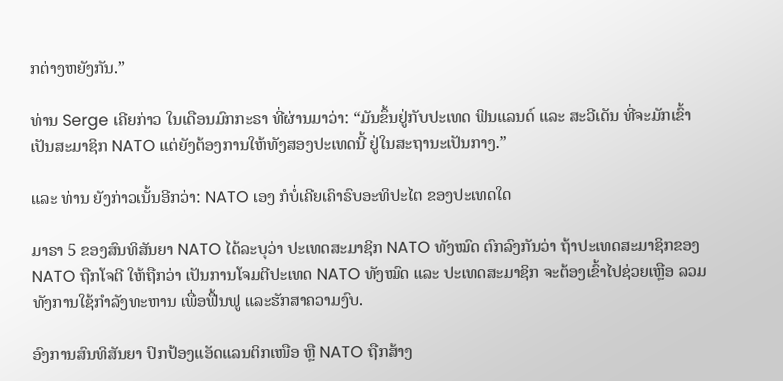ກຕ່າງຫຍັງກັນ.”

ທ່ານ Serge ເຄີຍກ່າວ ໃນເດືອນມົກກະຣາ ທີ່ຜ່ານມາວ່າ: “ມັນຂຶ້ນຢູ່ກັບປະເທດ ຟິນແລນດ໌ ແລະ ສະວີເດັນ ທີ່ຈະມັກເຂົ້າເປັນສະມາຊິກ NATO ແຕ່ຍັງຕ້ອງການໃຫ້ທັງສອງປະເທດນີ້ ຢູ່ໃນສະຖານະເປັນກາງ.”

ແລະ ທ່ານ ຍັງກ່າວເນັ້ນອີກວ່າ: NATO ເອງ ກໍບໍ່ເຄີຍເຄົາຣົບອະທິປະໄຕ ຂອງປະເທດໃດ

ມາຣາ 5 ຂອງສົນທິສັນຍາ NATO ໄດ້ລະບຸວ່າ ປະເທດສະມາຊິກ NATO ທັງໝົດ ຕົກລົງກັນວ່າ ຖ້າປະເທດສະມາຊິກຂອງ NATO ຖືກໂຈຕີ ໃຫ້ຖືກວ່າ ເປັນການໂຈມຕີປະເທດ NATO ທັງໝົດ ແລະ ປະເທດສະມາຊິກ ຈະຕ້ອງເຂົ້າໄປຊ່ວຍເຫຼືອ ລວມທັງການໃຊ້ກຳລັງທະຫານ ເພື່ອຟື້ນຟູ ແລະຮັກສາຄວາມງົບ.

ອົງການສົນທິສັນຍາ ປົກປ້ອງແອັດແລນຕິກເໜືອ ຫຼື NATO ຖືກສ້າງ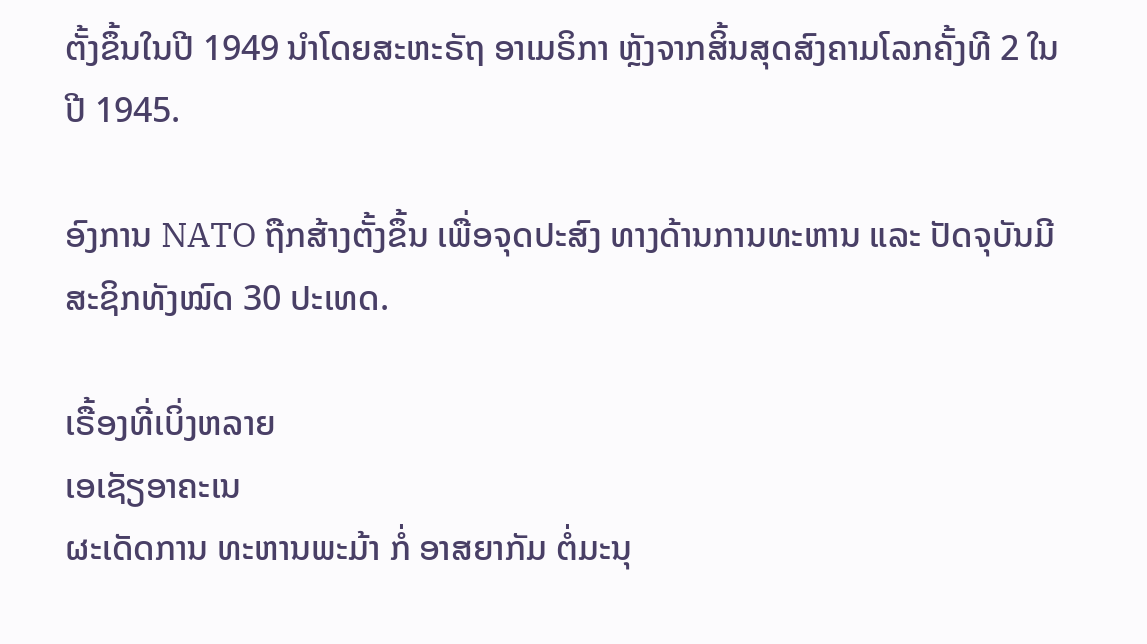ຕັ້ງຂຶ້ນໃນປີ 1949 ນຳໂດຍສະຫະຣັຖ ອາເມຣິກາ ຫຼັງຈາກສິ້ນສຸດສົງຄາມໂລກຄັ້ງທີ 2 ໃນປີ 1945.

ອົງການ NATO ຖືກສ້າງຕັ້ງຂຶ້ນ ເພື່ອຈຸດປະສົງ ທາງດ້ານການທະຫານ ແລະ ປັດຈຸບັນມີສະຊິກທັງໝົດ 30 ປະເທດ.

ເຣື້ອງທີ່ເບິ່ງຫລາຍ
ເອເຊັຽອາຄະເນ
ຜະເດັດການ ທະຫານພະມ້າ ກໍ່ ອາສຍາກັມ ຕໍ່ມະນຸ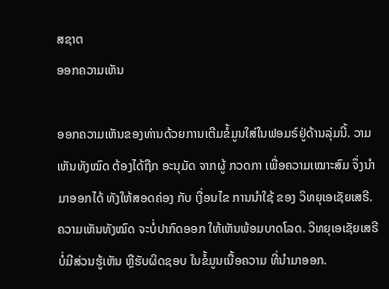ສຊາຕ
ອອກຄວາມເຫັນ

ອອກຄວາມເຫັນຂອງທ່ານດ້ວຍການເຕີມຂໍ້ມູນໃສ່ໃນຟອມຣ໌ຢູ່ດ້ານລຸ່ມນີ້. ວາມເຫັນທັງໝົດ ຕ້ອງໄດ້ຖືກ ອະນຸມັດ ຈາກຜູ້ ກວດກາ ເພື່ອຄວາມເໝາະສົມ ຈຶ່ງນໍາມາອອກໄດ້ ທັງໃຫ້ສອດຄ່ອງ ກັບ ເງື່ອນໄຂ ການນຳໃຊ້ ຂອງ ວິທຍຸເອເຊັຍເສຣີ. ຄວາມເຫັນທັງໝົດ ຈະບໍ່ປາກົດອອກ ໃຫ້ເຫັນພ້ອມບາດໂລດ. ວິທຍຸເອເຊັຍເສຣີ ບໍ່ມີສ່ວນຮູ້ເຫັນ ຫຼືຮັບຜິດຊອບ ໃນຂໍ້ມູນເນື້ອຄວາມ ທີ່ນໍາມາອອກ.